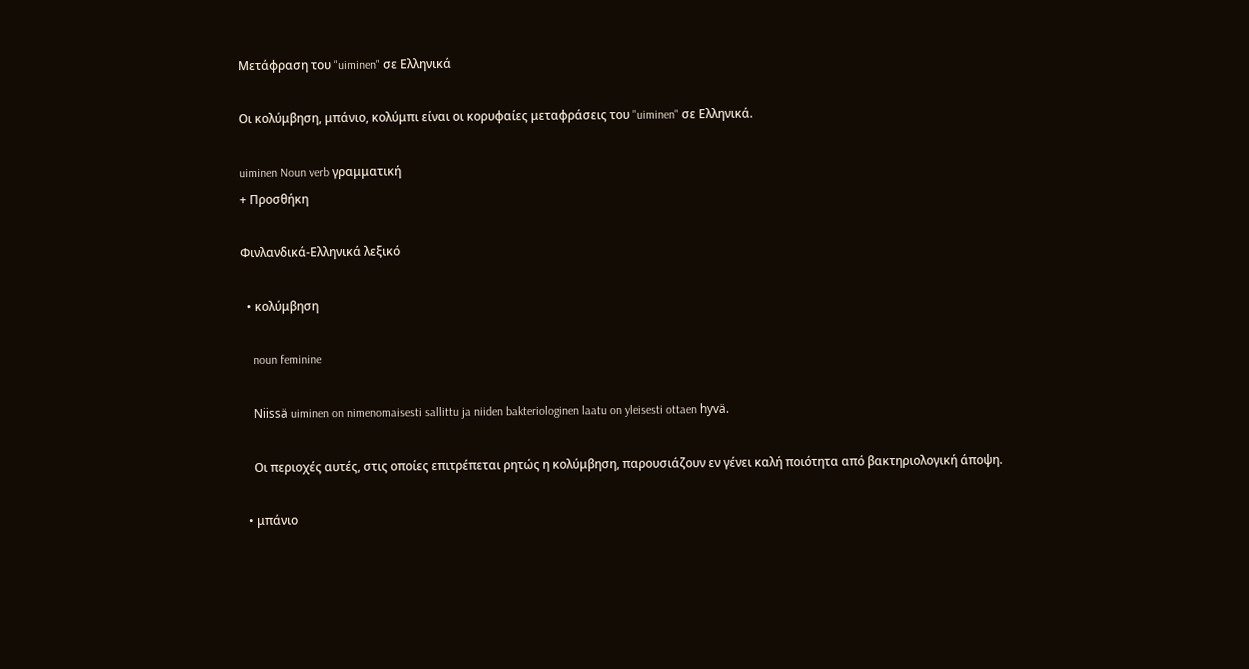Μετάφραση του "uiminen" σε Ελληνικά

Οι κολύμβηση, μπάνιο, κολύμπι είναι οι κορυφαίες μεταφράσεις του "uiminen" σε Ελληνικά.

uiminen Noun verb γραμματική
+ Προσθήκη

Φινλανδικά-Ελληνικά λεξικό

  • κολύμβηση

    noun feminine

    Niissä uiminen on nimenomaisesti sallittu ja niiden bakteriologinen laatu on yleisesti ottaen hyvä.

    Οι περιοχές αυτές, στις οποίες επιτρέπεται ρητώς η κολύμβηση, παρουσιάζουν εν γένει καλή ποιότητα από βακτηριολογική άποψη.

  • μπάνιο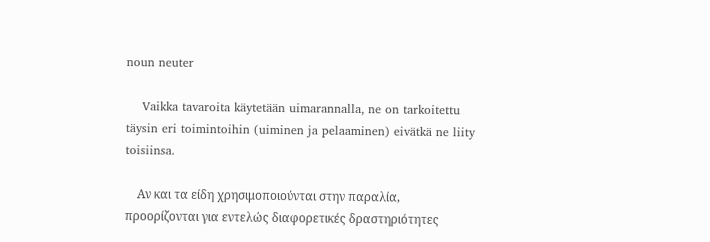noun neuter

    Vaikka tavaroita käytetään uimarannalla, ne on tarkoitettu täysin eri toimintoihin (uiminen ja pelaaminen) eivätkä ne liity toisiinsa.

    Αν και τα είδη χρησιμοποιούνται στην παραλία, προορίζονται για εντελώς διαφορετικές δραστηριότητες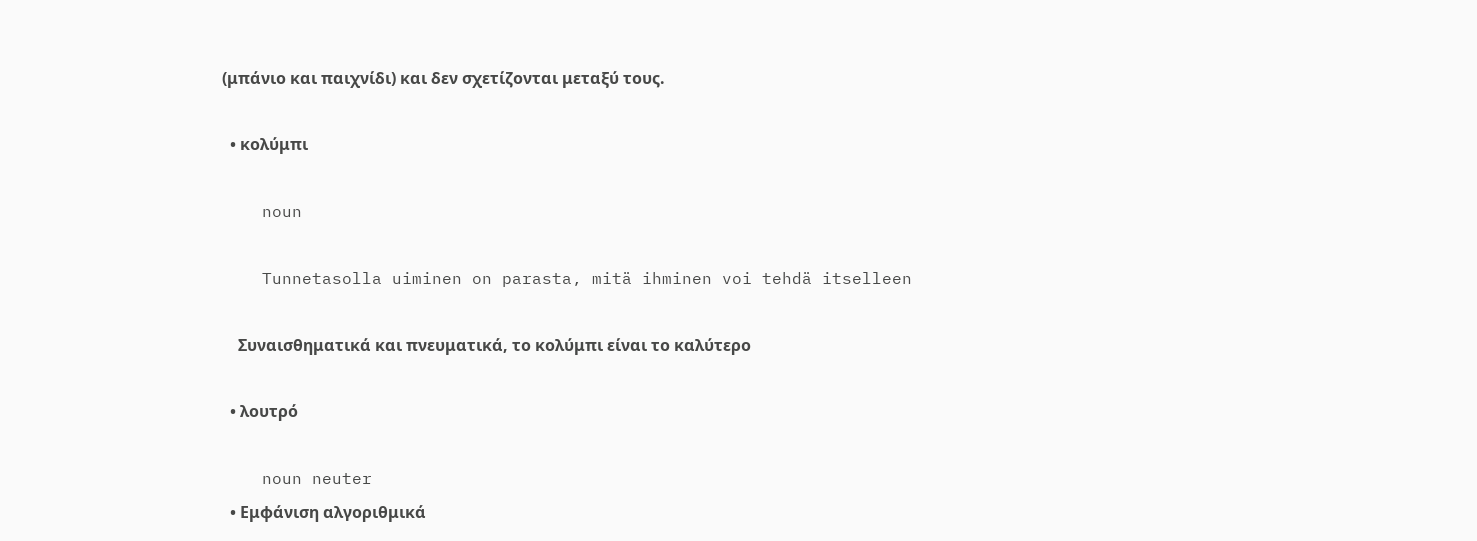(μπάνιο και παιχνίδι) και δεν σχετίζονται μεταξύ τους.

  • κολύμπι

    noun

    Tunnetasolla uiminen on parasta, mitä ihminen voi tehdä itselleen

    Συναισθηματικά και πνευματικά, το κολύμπι είναι το καλύτερο

  • λουτρό

    noun neuter
  • Εμφάνιση αλγοριθμικά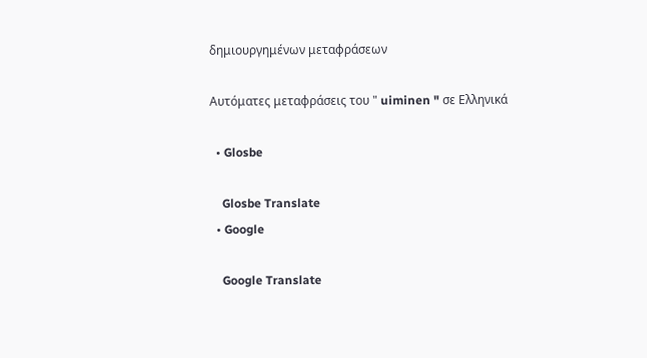δημιουργημένων μεταφράσεων

Αυτόματες μεταφράσεις του " uiminen " σε Ελληνικά

  • Glosbe

    Glosbe Translate
  • Google

    Google Translate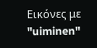Εικόνες με "uiminen"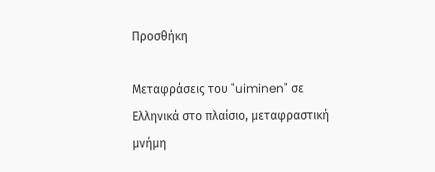Προσθήκη

Μεταφράσεις του "uiminen" σε Ελληνικά στο πλαίσιο, μεταφραστική μνήμη